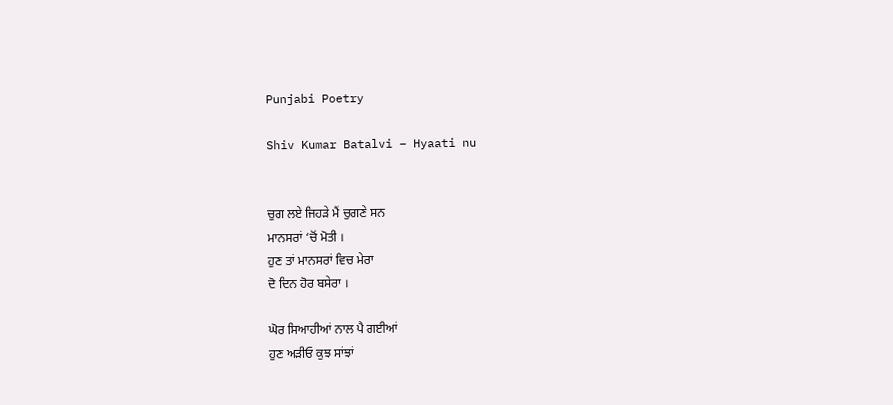Punjabi Poetry

Shiv Kumar Batalvi – Hyaati nu


ਚੁਗ ਲਏ ਜਿਹੜੇ ਮੈਂ ਚੁਗਣੇ ਸਨ
ਮਾਨਸਰਾਂ ‘ਚੋਂ ਮੋਤੀ ।
ਹੁਣ ਤਾਂ ਮਾਨਸਰਾਂ ਵਿਚ ਮੇਰਾ
ਦੋ ਦਿਨ ਹੋਰ ਬਸੇਰਾ ।

ਘੋਰ ਸਿਆਹੀਆਂ ਨਾਲ ਪੈ ਗਈਆਂ
ਹੁਣ ਅੜੀਓ ਕੁਝ ਸਾਂਝਾਂ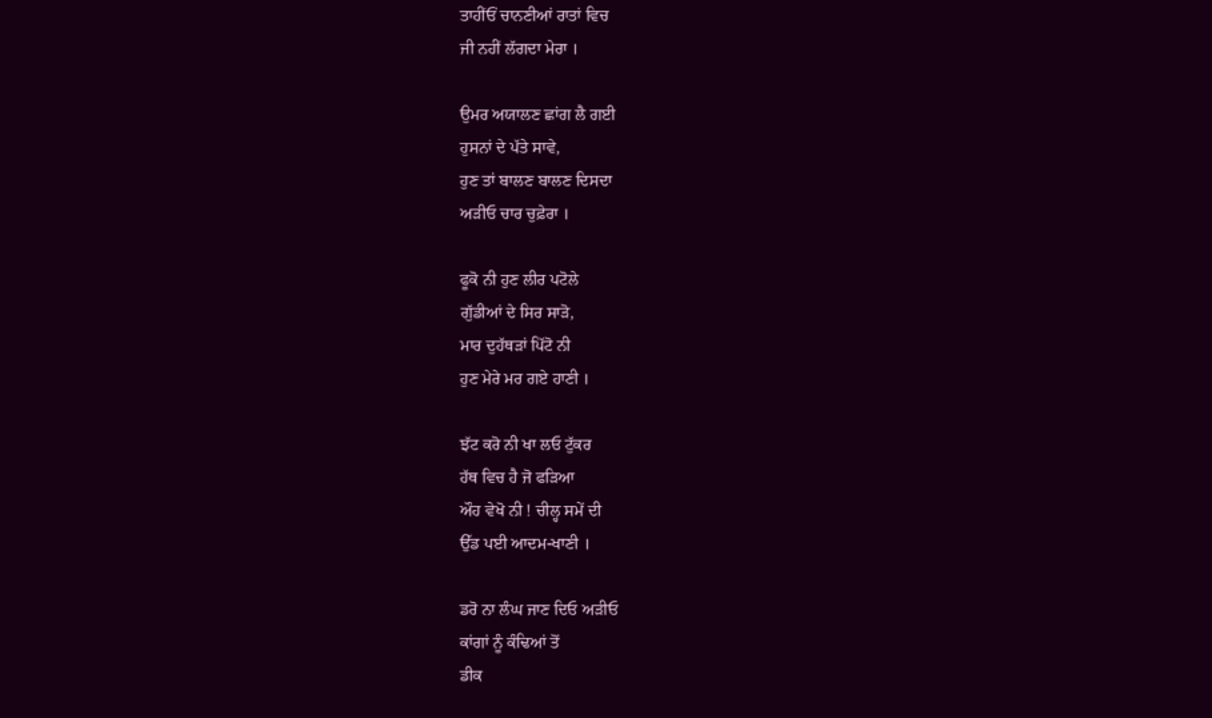ਤਾਹੀਂਓਂ ਚਾਨਣੀਆਂ ਰਾਤਾਂ ਵਿਚ
ਜੀ ਨਹੀਂ ਲੱਗਦਾ ਮੇਰਾ ।

ਉਮਰ ਅਯਾਲਣ ਛਾਂਗ ਲੈ ਗਈ
ਹੁਸਨਾਂ ਦੇ ਪੱਤੇ ਸਾਵੇ,
ਹੁਣ ਤਾਂ ਬਾਲਣ ਬਾਲਣ ਦਿਸਦਾ
ਅੜੀਓ ਚਾਰ ਚੁਫ਼ੇਰਾ ।

ਫੂਕੋ ਨੀ ਹੁਣ ਲੀਰ ਪਟੋਲੇ
ਗੁੱਡੀਆਂ ਦੇ ਸਿਰ ਸਾੜੋ,
ਮਾਰ ਦੁਹੱਥੜਾਂ ਪਿੱਟੋ ਨੀ
ਹੁਣ ਮੇਰੇ ਮਰ ਗਏ ਹਾਣੀ ।

ਝੱਟ ਕਰੋ ਨੀ ਖਾ ਲਓ ਟੁੱਕਰ
ਹੱਥ ਵਿਚ ਹੈ ਜੋ ਫੜਿਆ
ਔਹ ਵੇਖੋ ਨੀ ! ਚੀਲ੍ਹ ਸਮੇਂ ਦੀ
ਉੱਡ ਪਈ ਆਦਮ-ਖਾਣੀ ।

ਡਰੋ ਨਾ ਲੰਘ ਜਾਣ ਦਿਓ ਅੜੀਓ
ਕਾਂਗਾਂ ਨੂੰ ਕੰਢਿਆਂ ਤੋਂ
ਡੀਕ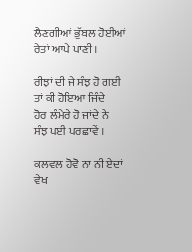ਲੈਣਗੀਆਂ ਭੁੱਬਲ ਹੋਈਆਂ
ਰੇਤਾਂ ਆਪੇ ਪਾਣੀ ।

ਰੀਝਾਂ ਦੀ ਜੇ ਸੰਝ ਹੋ ਗਈ
ਤਾਂ ਕੀ ਹੋਇਆ ਜਿੰਦੇ
ਹੋਰ ਲੰਮੇਰੇ ਹੋ ਜਾਂਦੇ ਨੇ
ਸੰਝ ਪਈ ਪਰਛਾਵੇਂ ।

ਕਲਵਲ ਹੋਵੋ ਨਾ ਨੀ ਏਦਾਂ
ਵੇਖ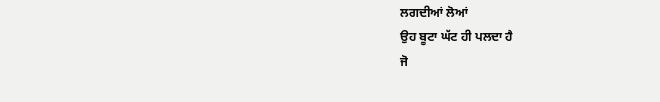ਲਗਦੀਆਂ ਲੋਆਂ
ਉਹ ਬੂਟਾ ਘੱਟ ਹੀ ਪਲਦਾ ਹੈ
ਜੋ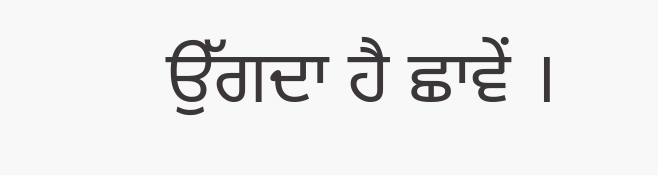ਉੱਗਦਾ ਹੈ ਛਾਵੇਂ ।